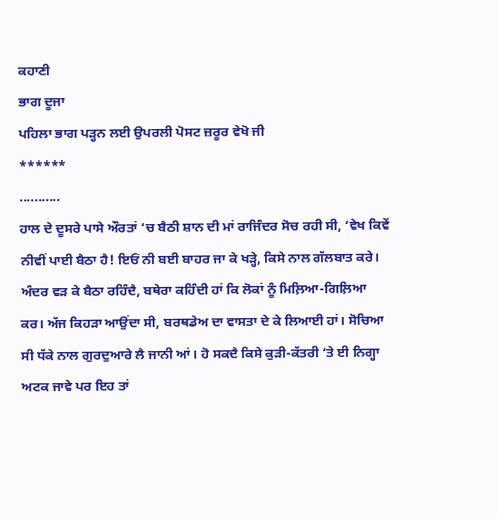ਕਹਾਣੀ
ਭਾਗ ਦੂਜਾ
ਪਹਿਲਾ ਭਾਗ ਪੜ੍ਹਨ ਲਈ ਉਪਰਲੀ ਪੋਸਟ ਜ਼ਰੂਰ ਵੇਖੋ ਜੀ
******
...........
ਹਾਲ ਦੇ ਦੂਸਰੇ ਪਾਸੇ ਔਰਤਾਂ ‘ਚ ਬੈਠੀ ਸ਼ਾਨ ਦੀ ਮਾਂ ਰਾਜਿੰਦਰ ਸੋਚ ਰਹੀ ਸੀ, ‘ਵੇਖ ਕਿਵੇਂ ਨੀਵੀਂ ਪਾਈ ਬੈਠਾ ਹੈ! ਇਓਂ ਨੀ ਬਈ ਬਾਹਰ ਜਾ ਕੇ ਖੜ੍ਹੇ, ਕਿਸੇ ਨਾਲ ਗੱਲਬਾਤ ਕਰੇ। ਅੰਦਰ ਵੜ ਕੇ ਬੈਠਾ ਰਹਿੰਦੈ, ਬਥੇਰਾ ਕਹਿੰਦੀ ਹਾਂ ਕਿ ਲੋਕਾਂ ਨੂੰ ਮਿਲ਼ਿਆ-ਗਿਲ਼ਿਆ ਕਰ। ਅੱਜ ਕਿਹੜਾ ਆਉਂਦਾ ਸੀ, ਬਰਥਡੇਅ ਦਾ ਵਾਸਤਾ ਦੇ ਕੇ ਲਿਆਈ ਹਾਂ। ਸੋਚਿਆ ਸੀ ਧੱਕੇ ਨਾਲ ਗੁਰਦੁਆਰੇ ਲੈ ਜਾਨੀ ਆਂ। ਹੋ ਸਕਦੈ ਕਿਸੇ ਕੁੜੀ-ਕੱਤਰੀ ‘ਤੇ ਈ ਨਿਗ੍ਹਾ ਅਟਕ ਜਾਵੇ ਪਰ ਇਹ ਤਾਂ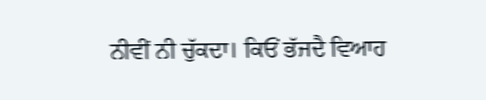ਨੀਵੀਂ ਨੀ ਚੁੱਕਦਾ। ਕਿਓਂ ਭੱਜਦੈ ਵਿਆਹ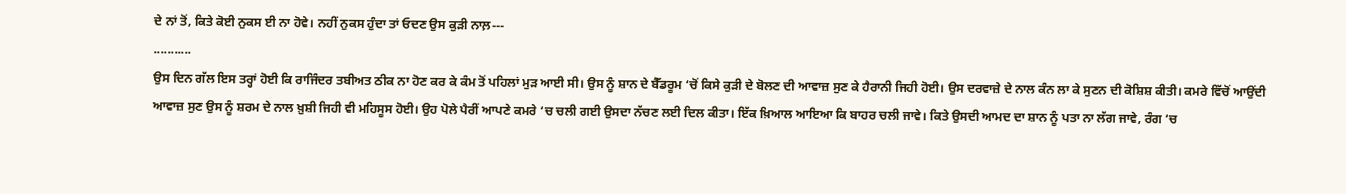ਦੇ ਨਾਂ ਤੋਂ, ਕਿਤੇ ਕੋਈ ਨੁਕਸ ਈ ਨਾ ਹੋਵੇ। ਨਹੀਂ ਨੁਕਸ ਹੁੰਦਾ ਤਾਂ ਓਦਣ ਉਸ ਕੁੜੀ ਨਾਲ਼---
...........
ਉਸ ਦਿਨ ਗੱਲ ਇਸ ਤਰ੍ਹਾਂ ਹੋਈ ਕਿ ਰਾਜਿੰਦਰ ਤਬੀਅਤ ਠੀਕ ਨਾ ਹੋਣ ਕਰ ਕੇ ਕੰਮ ਤੋਂ ਪਹਿਲਾਂ ਮੁੜ ਆਈ ਸੀ। ਉਸ ਨੂੰ ਸ਼ਾਨ ਦੇ ਬੈੱਡਰੂਮ ‘ਚੋਂ ਕਿਸੇ ਕੁੜੀ ਦੇ ਬੋਲਣ ਦੀ ਆਵਾਜ਼ ਸੁਣ ਕੇ ਹੈਰਾਨੀ ਜਿਹੀ ਹੋਈ। ਉਸ ਦਰਵਾਜ਼ੇ ਦੇ ਨਾਲ ਕੰਨ ਲਾ ਕੇ ਸੁਣਨ ਦੀ ਕੋਸ਼ਿਸ਼ ਕੀਤੀ। ਕਮਰੇ ਵਿੱਚੋਂ ਆਉਂਦੀ ਆਵਾਜ਼ ਸੁਣ ਉਸ ਨੂੰ ਸ਼ਰਮ ਦੇ ਨਾਲ ਖ਼ੁਸ਼ੀ ਜਿਹੀ ਵੀ ਮਹਿਸੂਸ ਹੋਈ। ਉਹ ਪੋਲੇ ਪੈਰੀਂ ਆਪਣੇ ਕਮਰੇ ‘ਚ ਚਲੀ ਗਈ ਉਸਦਾ ਨੱਚਣ ਲਈ ਦਿਲ ਕੀਤਾ। ਇੱਕ ਖ਼ਿਆਲ ਆਇਆ ਕਿ ਬਾਹਰ ਚਲੀ ਜਾਵੇ। ਕਿਤੇ ਉਸਦੀ ਆਮਦ ਦਾ ਸ਼ਾਨ ਨੂੰ ਪਤਾ ਨਾ ਲੱਗ ਜਾਵੇ, ਰੰਗ ‘ਚ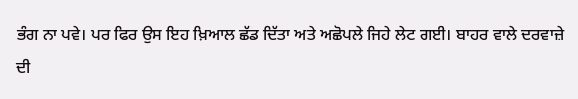ਭੰਗ ਨਾ ਪਵੇ। ਪਰ ਫਿਰ ਉਸ ਇਹ ਖ਼ਿਆਲ ਛੱਡ ਦਿੱਤਾ ਅਤੇ ਅਛੋਪਲੇ ਜਿਹੇ ਲੇਟ ਗਈ। ਬਾਹਰ ਵਾਲੇ ਦਰਵਾਜ਼ੇ ਦੀ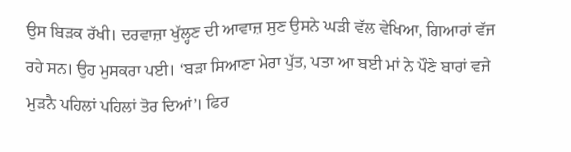ਉਸ ਬਿੜਕ ਰੱਖੀ। ਦਰਵਾਜ਼ਾ ਖੁੱਲ੍ਹਣ ਦੀ ਆਵਾਜ਼ ਸੁਣ ਉਸਨੇ ਘੜੀ ਵੱਲ ਵੇਖਿਆ, ਗਿਆਰਾਂ ਵੱਜ ਰਹੇ ਸਨ। ਉਹ ਮੁਸਕਰਾ ਪਈ। ‘ਬੜਾ ਸਿਆਣਾ ਮੇਰਾ ਪੁੱਤ, ਪਤਾ ਆ ਬਈ ਮਾਂ ਨੇ ਪੌਣੇ ਬਾਰਾਂ ਵਜੇ ਮੁੜਨੈ ਪਹਿਲਾਂ ਪਹਿਲਾਂ ਤੋਰ ਦਿਆਂ’। ਫਿਰ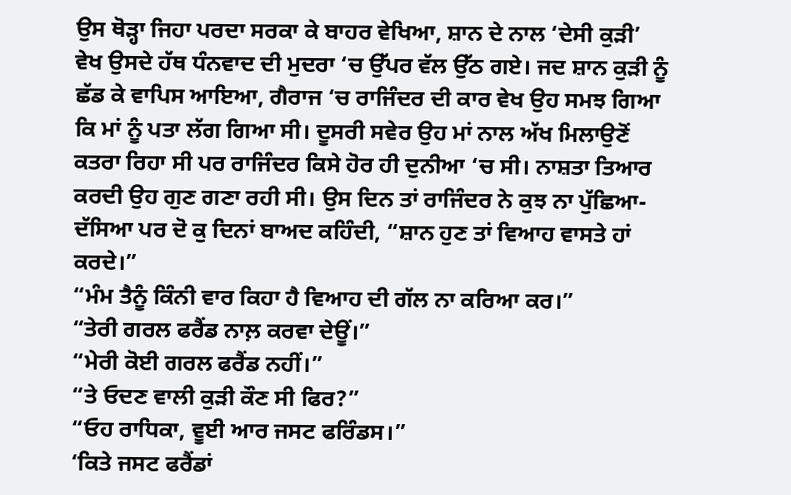ਉਸ ਥੋੜ੍ਹਾ ਜਿਹਾ ਪਰਦਾ ਸਰਕਾ ਕੇ ਬਾਹਰ ਵੇਖਿਆ, ਸ਼ਾਨ ਦੇ ਨਾਲ ‘ਦੇਸੀ ਕੁੜੀ’ ਵੇਖ ਉਸਦੇ ਹੱਥ ਧੰਨਵਾਦ ਦੀ ਮੁਦਰਾ ‘ਚ ਉੱਪਰ ਵੱਲ ਉੱਠ ਗਏ। ਜਦ ਸ਼ਾਨ ਕੁੜੀ ਨੂੰ ਛੱਡ ਕੇ ਵਾਪਿਸ ਆਇਆ, ਗੈਰਾਜ ‘ਚ ਰਾਜਿੰਦਰ ਦੀ ਕਾਰ ਵੇਖ ਉਹ ਸਮਝ ਗਿਆ ਕਿ ਮਾਂ ਨੂੰ ਪਤਾ ਲੱਗ ਗਿਆ ਸੀ। ਦੂਸਰੀ ਸਵੇਰ ਉਹ ਮਾਂ ਨਾਲ ਅੱਖ ਮਿਲਾਉਣੋਂ ਕਤਰਾ ਰਿਹਾ ਸੀ ਪਰ ਰਾਜਿੰਦਰ ਕਿਸੇ ਹੋਰ ਹੀ ਦੁਨੀਆ ‘ਚ ਸੀ। ਨਾਸ਼ਤਾ ਤਿਆਰ ਕਰਦੀ ਉਹ ਗੁਣ ਗਣਾ ਰਹੀ ਸੀ। ਉਸ ਦਿਨ ਤਾਂ ਰਾਜਿੰਦਰ ਨੇ ਕੁਝ ਨਾ ਪੁੱਛਿਆ-ਦੱਸਿਆ ਪਰ ਦੋ ਕੁ ਦਿਨਾਂ ਬਾਅਦ ਕਹਿੰਦੀ, “ਸ਼ਾਨ ਹੁਣ ਤਾਂ ਵਿਆਹ ਵਾਸਤੇ ਹਾਂ ਕਰਦੇ।”
“ਮੰਮ ਤੈਨੂੰ ਕਿੰਨੀ ਵਾਰ ਕਿਹਾ ਹੈ ਵਿਆਹ ਦੀ ਗੱਲ ਨਾ ਕਰਿਆ ਕਰ।”
“ਤੇਰੀ ਗਰਲ ਫਰੈਂਡ ਨਾਲ਼ ਕਰਵਾ ਦੇਊਂ।”
“ਮੇਰੀ ਕੋਈ ਗਰਲ ਫਰੈਂਡ ਨਹੀਂ।”
“ਤੇ ਓਦਣ ਵਾਲੀ ਕੁੜੀ ਕੌਣ ਸੀ ਫਿਰ?”
“ਓਹ ਰਾਧਿਕਾ, ਵੂਈ ਆਰ ਜਸਟ ਫਰਿੰਡਸ।”
‘ਕਿਤੇ ਜਸਟ ਫਰੈਂਡਾਂ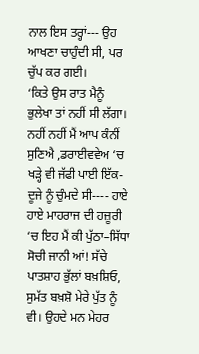ਨਾਲ ਇਸ ਤਰ੍ਹਾਂ--- ਉਹ ਆਖਣਾ ਚਾਹੁੰਦੀ ਸੀ, ਪਰ ਚੁੱਪ ਕਰ ਗਈ।
‘ਕਿਤੇ ਉਸ ਰਾਤ ਮੈਨੂੰ ਭੁਲੇਖਾ ਤਾਂ ਨਹੀਂ ਸੀ ਲੱਗਾ। ਨਹੀਂ ਨਹੀਂ ਮੈਂ ਆਪ ਕੰਨੀਂ ਸੁਣਿਐ ,ਡਰਾਈਵਵੇਅ ‘ਚ ਖੜ੍ਹੇ ਵੀ ਜੱਫੀ ਪਾਈ ਇੱਕ-ਦੂਜੇ ਨੂੰ ਚੁੰਮਦੇ ਸੀ---- ਹਾਏ ਹਾਏ ਮਾਹਰਾਜ ਦੀ ਹਜ਼ੂਰੀ ‘ਚ ਇਹ ਮੈਂ ਕੀ ਪੁੱਠਾ–ਸਿੱਧਾ ਸੋਚੀ ਜਾਨੀ ਆਂ! ਸੱਚੇ ਪਾਤਸ਼ਾਹ ਭੁੱਲਾਂ ਬਖ਼ਸ਼ਿਓ, ਸੁਮੱਤ ਬਖ਼ਸ਼ੋ ਮੇਰੇ ਪੁੱਤ ਨੂੰ ਵੀ। ਉਹਦੇ ਮਨ ਮੇਹਰ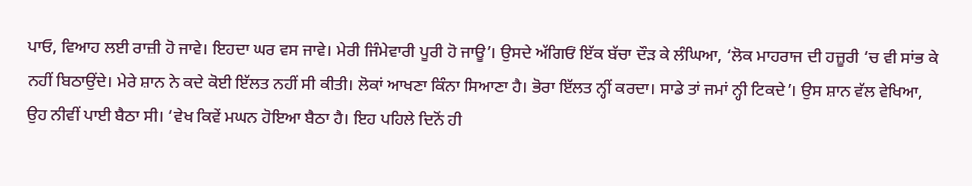ਪਾਓ, ਵਿਆਹ ਲਈ ਰਾਜ਼ੀ ਹੋ ਜਾਵੇ। ਇਹਦਾ ਘਰ ਵਸ ਜਾਵੇ। ਮੇਰੀ ਜਿੰਮੇਵਾਰੀ ਪੂਰੀ ਹੋ ਜਾਊ’। ਉਸਦੇ ਅੱਗਿਓਂ ਇੱਕ ਬੱਚਾ ਦੌੜ ਕੇ ਲੰਘਿਆ, ‘ਲੋਕ ਮਾਹਰਾਜ ਦੀ ਹਜ਼ੂਰੀ ‘ਚ ਵੀ ਸਾਂਭ ਕੇ ਨਹੀਂ ਬਿਠਾਉਂਦੇ। ਮੇਰੇ ਸ਼ਾਨ ਨੇ ਕਦੇ ਕੋਈ ਇੱਲਤ ਨਹੀਂ ਸੀ ਕੀਤੀ। ਲੋਕਾਂ ਆਖਣਾ ਕਿੰਨਾ ਸਿਆਣਾ ਹੈ। ਭੋਰਾ ਇੱਲਤ ਨ੍ਹੀਂ ਕਰਦਾ। ਸਾਡੇ ਤਾਂ ਜਮਾਂ ਨ੍ਹੀ ਟਿਕਦੇ’। ਉਸ ਸ਼ਾਨ ਵੱਲ ਵੇਖਿਆ, ਉਹ ਨੀਵੀਂ ਪਾਈ ਬੈਠਾ ਸੀ। ‘ਵੇਖ ਕਿਵੇਂ ਮਘਨ ਹੋਇਆ ਬੈਠਾ ਹੈ। ਇਹ ਪਹਿਲੇ ਦਿਨੋਂ ਹੀ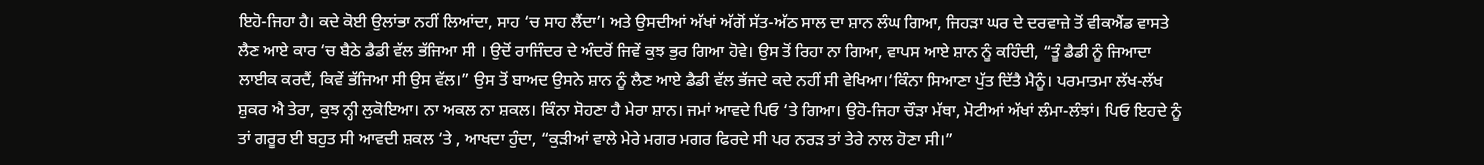ਇਹੋ-ਜਿਹਾ ਹੈ। ਕਦੇ ਕੋਈ ਉਲਾਂਭਾ ਨਹੀਂ ਲਿਆਂਦਾ, ਸਾਹ ‘ਚ ਸਾਹ ਲੈਂਦਾ’। ਅਤੇ ਉਸਦੀਆਂ ਅੱਖਾਂ ਅੱਗੋਂ ਸੱਤ-ਅੱਠ ਸਾਲ ਦਾ ਸ਼ਾਨ ਲੰਘ ਗਿਆ, ਜਿਹੜਾ ਘਰ ਦੇ ਦਰਵਾਜ਼ੇ ਤੋਂ ਵੀਕਐਂਡ ਵਾਸਤੇ ਲੈਣ ਆਏ ਕਾਰ ‘ਚ ਬੈਠੇ ਡੈਡੀ ਵੱਲ ਭੱਜਿਆ ਸੀ । ਉਦੋਂ ਰਾਜਿੰਦਰ ਦੇ ਅੰਦਰੋਂ ਜਿਵੇਂ ਕੁਝ ਭੁਰ ਗਿਆ ਹੋਵੇ। ਉਸ ਤੋਂ ਰਿਹਾ ਨਾ ਗਿਆ, ਵਾਪਸ ਆਏ ਸ਼ਾਨ ਨੂੰ ਕਹਿੰਦੀ, “ਤੂੰ ਡੈਡੀ ਨੂੰ ਜਿਆਦਾ ਲਾਈਕ ਕਰਦੈਂ, ਕਿਵੇਂ ਭੱਜਿਆ ਸੀ ਉਸ ਵੱਲ।” ਉਸ ਤੋਂ ਬਾਅਦ ਉਸਨੇ ਸ਼ਾਨ ਨੂੰ ਲੈਣ ਆਏ ਡੈਡੀ ਵੱਲ ਭੱਜਦੇ ਕਦੇ ਨਹੀਂ ਸੀ ਵੇਖਿਆ।‘ਕਿੰਨਾ ਸਿਆਣਾ ਪੁੱਤ ਦਿੱਤੈ ਮੈਨੂੰ। ਪਰਮਾਤਮਾ ਲੱਖ-ਲੱਖ ਸ਼ੁਕਰ ਐ ਤੇਰਾ, ਕੁਝ ਨ੍ਹੀ ਲੁਕੋਇਆ। ਨਾ ਅਕਲ ਨਾ ਸ਼ਕਲ। ਕਿੰਨਾ ਸੋਹਣਾ ਹੈ ਮੇਰਾ ਸ਼ਾਨ। ਜਮਾਂ ਆਵਦੇ ਪਿਓ ‘ਤੇ ਗਿਆ। ਉਹੋ-ਜਿਹਾ ਚੌੜਾ ਮੱਥਾ, ਮੋਟੀਆਂ ਅੱਖਾਂ ਲੰਮਾ-ਲੰਝਾਂ। ਪਿਓ ਇਹਦੇ ਨੂੰ ਤਾਂ ਗਰੂਰ ਈ ਬਹੁਤ ਸੀ ਆਵਦੀ ਸ਼ਕਲ ‘ਤੇ , ਆਖਦਾ ਹੁੰਦਾ, “ਕੁੜੀਆਂ ਵਾਲੇ ਮੇਰੇ ਮਗਰ ਮਗਰ ਫਿਰਦੇ ਸੀ ਪਰ ਨਰੜ ਤਾਂ ਤੇਰੇ ਨਾਲ ਹੋਣਾ ਸੀ।”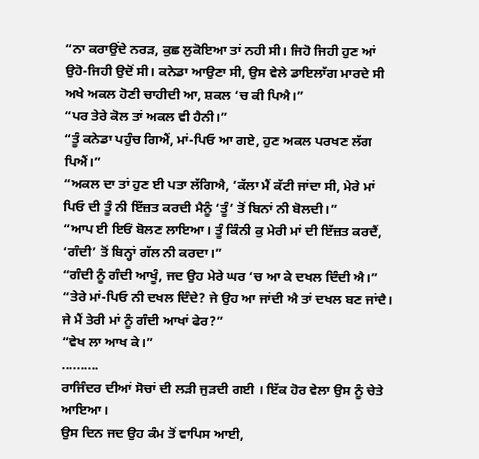“ਨਾ ਕਰਾਉਂਦੇ ਨਰੜ, ਕੁਛ ਲੁਕੋਇਆ ਤਾਂ ਨਹੀ ਸੀ। ਜਿਹੋ ਜਿਹੀ ਹੁਣ ਆਂ ਉਹੋ-ਜਿਹੀ ਉਦੋਂ ਸੀ। ਕਨੇਡਾ ਆਉਣਾ ਸੀ, ਉਸ ਵੇਲੇ ਡਾਇਲਾੱਗ ਮਾਰਦੇ ਸੀ ਅਖੇ ਅਕਲ ਹੋਣੀ ਚਾਹੀਦੀ ਆ, ਸ਼ਕਲ ‘ਚ ਕੀ ਪਿਐ।”
“ਪਰ ਤੇਰੇ ਕੋਲ ਤਾਂ ਅਕਲ ਵੀ ਹੈਨੀ।”
“ਤੂੰ ਕਨੇਡਾ ਪਹੁੰਚ ਗਿਐਂ, ਮਾਂ-ਪਿਓ ਆ ਗਏ, ਹੁਣ ਅਕਲ ਪਰਖਣ ਲੱਗ ਪਿਐਂ।”
“ਅਕਲ ਦਾ ਤਾਂ ਹੁਣ ਈ ਪਤਾ ਲੱਗਿਐ, ’ਕੱਲਾ ਮੈਂ ਕੱਟੀ ਜਾਂਦਾ ਸੀ, ਮੇਰੇ ਮਾਂ ਪਿਓ ਦੀ ਤੂੰ ਨੀ ਇੱਜ਼ਤ ਕਰਦੀ ਮੈਨੂੰ ‘ਤੂੰ’ ਤੋਂ ਬਿਨਾਂ ਨੀ ਬੋਲਦੀ।”
“ਆਪ ਈ ਇਓਂ ਬੋਲਣ ਲਾਇਆ। ਤੂੰ ਕਿੰਨੀ ਕੁ ਮੇਰੀ ਮਾਂ ਦੀ ਇੱਜ਼ਤ ਕਰਦੈਂ, ‘ਗੰਦੀ’ ਤੋਂ ਬਿਨ੍ਹਾਂ ਗੱਲ ਨੀ ਕਰਦਾ।”
“ਗੰਦੀ ਨੂੰ ਗੰਦੀ ਆਖੂੰ, ਜਦ ਉਹ ਮੇਰੇ ਘਰ ‘ਚ ਆ ਕੇ ਦਖਲ ਦਿੰਦੀ ਐ।”
“ਤੇਰੇ ਮਾਂ-ਪਿਓ ਨੀ ਦਖਲ ਦਿੰਦੇ? ਜੇ ਉਹ ਆ ਜਾਂਦੀ ਐ ਤਾਂ ਦਖਲ ਬਣ ਜਾਂਦੈ। ਜੇ ਮੈਂ ਤੇਰੀ ਮਾਂ ਨੂੰ ਗੰਦੀ ਆਖਾਂ ਫੇਰ?”
“ਵੇਖ ਲਾ ਆਖ ਕੇ।”
..........
ਰਾਜਿੰਦਰ ਦੀਆਂ ਸੋਚਾਂ ਦੀ ਲੜੀ ਜੁੜਦੀ ਗਈ । ਇੱਕ ਹੋਰ ਵੇਲਾ ਉਸ ਨੂੰ ਚੇਤੇ ਆਇਆ।
ਉਸ ਦਿਨ ਜਦ ਉਹ ਕੰਮ ਤੋਂ ਵਾਪਿਸ ਆਈ,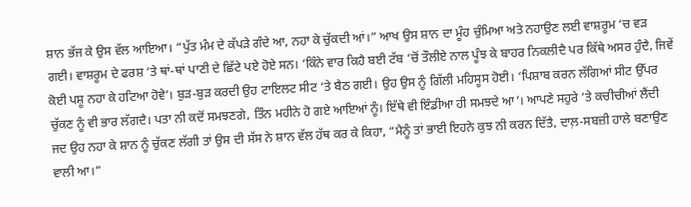ਸ਼ਾਨ ਭੱਜ ਕੇ ਉਸ ਵੱਲ ਆਇਆ। “ਪੁੱਤ ਮੰਮ ਦੇ ਕੱਪੜੇ ਗੰਦੇ ਆ, ਨਹਾ ਕੇ ਚੁੱਕਦੀ ਆਂ।” ਆਖ ਉਸ ਸ਼ਾਨ ਦਾ ਮੂੰਹ ਚੁੰਮਿਆ ਅਤੇ ਨਹਾਉਣ ਲਈ ਵਾਸ਼ਰੂਮ ‘ਚ ਵੜ ਗਈ। ਵਾਸ਼ਰੂਮ ਦੇ ਫਰਸ਼ ‘ਤੇ ਥਾਂ-ਥਾਂ ਪਾਣੀ ਦੇ ਛਿੱਟੇ ਪਏ ਹੋਏ ਸਨ। ‘ਕਿੰਨੇ ਵਾਰ ਕਿਹੈ ਬਈ ਟੱਬ ‘ਚੋਂ ਤੌਲੀਏ ਨਾਲ ਪੂੰਝ ਕੇ ਬਾਹਰ ਨਿਕਲੀਦੈ ਪਰ ਕਿੱਥੇ ਅਸਰ ਹੁੰਦੈ, ਜਿਵੇਂ ਕੋਈ ਪਸ਼ੂ ਨਹਾ ਕੇ ਹਟਿਆ ਹੋਵੇ’। ਬੁੜ-ਬੁੜ ਕਰਦੀ ਉਹ ਟਾਇਲਟ ਸੀਟ ‘ਤੇ ਬੈਠ ਗਈ। ਉਹ ਉਸ ਨੂੰ ਗਿੱਲੀ ਮਹਿਸੂਸ ਹੋਈ। ‘ਪਿਸ਼ਾਬ ਕਰਨ ਲੱਗਿਆਂ ਸੀਟ ਉੱਪਰ ਚੁੱਕਣ ਨੂੰ ਵੀ ਭਾਰ ਲੱਗਦੈ। ਪਤਾ ਨੀ ਕਦੋਂ ਸਮਝਣਗੇ, ਤਿੰਨ ਮਹੀਨੇ ਹੋ ਗਏ ਆਇਆਂ ਨੂੰ। ਇੱਥੇ ਵੀ ਇੰਡੀਆ ਹੀ ਸਮਝਦੇ ਆ’। ਆਪਣੇ ਸਹੁਰੇ ‘ਤੇ ਕਚੀਚੀਆਂ ਲੈਂਦੀ ਜਦ ਉਹ ਨਹਾ ਕੇ ਸ਼ਾਨ ਨੂੰ ਚੁੱਕਣ ਲੱਗੀ ਤਾਂ ਉਸ ਦੀ ਸੱਸ ਨੇ ਸ਼ਾਨ ਵੱਲ ਹੱਥ ਕਰ ਕੇ ਕਿਹਾ, “ਮੈਨੂੰ ਤਾਂ ਭਾਈ ਇਹਨੇ ਕੁਝ ਨੀ ਕਰਨ ਦਿੱਤੈ, ਦਾਲ਼-ਸਬਜ਼ੀ ਹਾਲੇ ਬਣਾਉਣ ਵਾਲੀ ਆ।”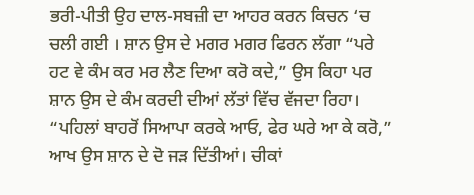ਭਰੀ-ਪੀਤੀ ਉਹ ਦਾਲ-ਸਬਜ਼ੀ ਦਾ ਆਹਰ ਕਰਨ ਕਿਚਨ ‘ਚ ਚਲੀ ਗਈ । ਸ਼ਾਨ ਉਸ ਦੇ ਮਗਰ ਮਗਰ ਫਿਰਨ ਲੱਗਾ “ਪਰੇ ਹਟ ਵੇ ਕੰਮ ਕਰ ਮਰ ਲੈਣ ਦਿਆ ਕਰੋ ਕਦੇ,” ਉਸ ਕਿਹਾ ਪਰ ਸ਼ਾਨ ਉਸ ਦੇ ਕੰਮ ਕਰਦੀ ਦੀਆਂ ਲੱਤਾਂ ਵਿੱਚ ਵੱਜਦਾ ਰਿਹਾ। “ਪਹਿਲਾਂ ਬਾਹਰੋਂ ਸਿਆਪਾ ਕਰਕੇ ਆਓ, ਫੇਰ ਘਰੇ ਆ ਕੇ ਕਰੋ,” ਆਖ ਉਸ ਸ਼ਾਨ ਦੇ ਦੋ ਜੜ ਦਿੱਤੀਆਂ। ਚੀਕਾਂ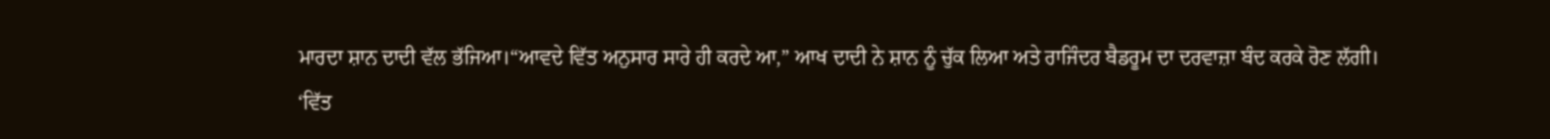ਮਾਰਦਾ ਸ਼ਾਨ ਦਾਦੀ ਵੱਲ ਭੱਜਿਆ।“ਆਵਦੇ ਵਿੱਤ ਅਨੁਸਾਰ ਸਾਰੇ ਹੀ ਕਰਦੇ ਆ,” ਆਖ ਦਾਦੀ ਨੇ ਸ਼ਾਨ ਨੂੰ ਚੁੱਕ ਲਿਆ ਅਤੇ ਰਾਜਿੰਦਰ ਬੈਡਰੂਮ ਦਾ ਦਰਵਾਜ਼ਾ ਬੰਦ ਕਰਕੇ ਰੋਣ ਲੱਗੀ।
‘ਵਿੱਤ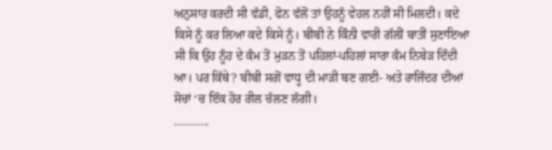ਅਨੁਸਾਰ ਕਰਦੀ ਸੀ ਵੱਡੀ, ਫੋਨ ਵੱਲੋਂ ਤਾਂ ਉਹਨੂੰ ਵੇਹਲ ਨਹੀਂ ਸੀ ਮਿਲਦੀ। ਕਦੇ ਕਿਸੇ ਨੂੰ ਕਰ ਲਿਆ ਕਦੇ ਕਿਸੇ ਨੂੰ। ਬੀਬੀ ਨੇ ਕਿੰਨੀ ਵਾਰੀ ਗੱਲੀਂ ਬਾਤੀਂ ਸੁਣਾਇਆ ਸੀ ਕਿ ਉਹ ਨੂੰਹ ਦੇ ਕੰਮ ਤੋਂ ਮੁੜਨ ਤੋਂ ਪਹਿਲਾਂ-ਪਹਿਲਾਂ ਸਾਰਾ ਕੰਮ ਨਿਬੇੜ ਦਿੰਦੀ ਆ। ਪਰ ਕਿੱਥੇ? ਬੀਬੀ ਸਗੋਂ ਵਾਧੂ ਦੀ ਮਾੜੀ ਬਣ ਗਈ- ਅਤੇ ਰਾਜਿੰਦਰ ਦੀਆਂ ਸੋਚਾਂ ‘ਚ ਇੱਕ ਹੋਰ ਰੀਲ ਚੱਲਣ ਲੱਗੀ।
............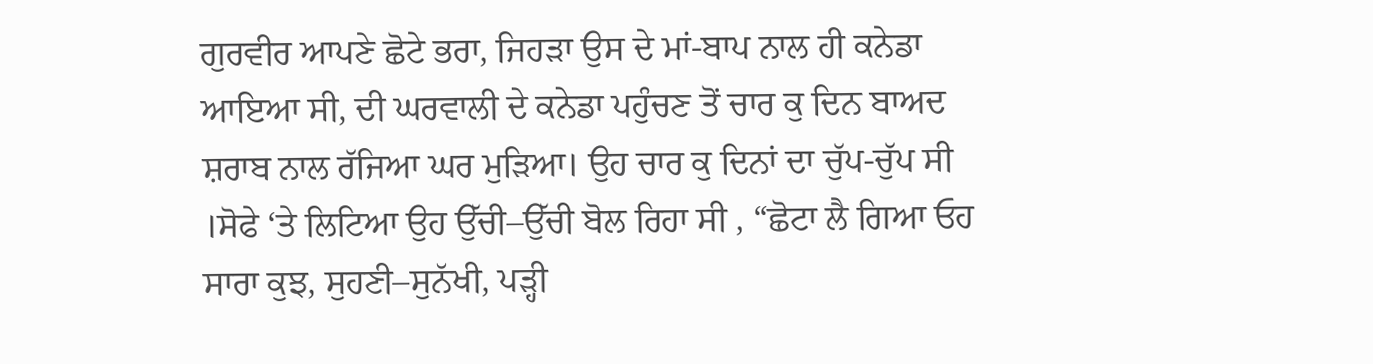ਗੁਰਵੀਰ ਆਪਣੇ ਛੋਟੇ ਭਰਾ, ਜਿਹੜਾ ਉਸ ਦੇ ਮਾਂ-ਬਾਪ ਨਾਲ ਹੀ ਕਨੇਡਾ ਆਇਆ ਸੀ, ਦੀ ਘਰਵਾਲੀ ਦੇ ਕਨੇਡਾ ਪਹੁੰਚਣ ਤੋਂ ਚਾਰ ਕੁ ਦਿਨ ਬਾਅਦ ਸ਼ਰਾਬ ਨਾਲ ਰੱਜਿਆ ਘਰ ਮੁੜਿਆ। ਉਹ ਚਾਰ ਕੁ ਦਿਨਾਂ ਦਾ ਚੁੱਪ-ਚੁੱਪ ਸੀ ।ਸੋਫੇ ‘ਤੇ ਲਿਟਿਆ ਉਹ ਉੱਚੀ–ਉੱਚੀ ਬੋਲ ਰਿਹਾ ਸੀ , “ਛੋਟਾ ਲੈ ਗਿਆ ਓਹ ਸਾਰਾ ਕੁਝ, ਸੁਹਣੀ–ਸੁਨੱਖੀ, ਪੜ੍ਹੀ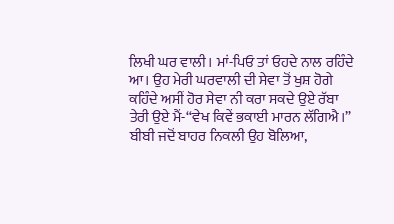ਲਿਖੀ ਘਰ ਵਾਲੀ। ਮਾਂ-ਪਿਓ ਤਾਂ ਓਹਦੇ ਨਾਲ ਰਹਿੰਦੇ ਆ। ਉਹ ਮੇਰੀ ਘਰਵਾਲੀ ਦੀ ਸੇਵਾ ਤੋਂ ਖੁਸ਼ ਹੋਗੇ ਕਹਿੰਦੇ ਅਸੀਂ ਹੋਰ ਸੇਵਾ ਨੀ ਕਰਾ ਸਕਦੇ ਉਏ ਰੱਬਾ ਤੇਰੀ ਉਏ ਮੈਂ-“ਵੇਖ ਕਿਵੇਂ ਭਕਾਈ ਮਾਰਨ ਲੱਗਿਐ।” ਬੀਬੀ ਜਦੋਂ ਬਾਹਰ ਨਿਕਲੀ ਉਹ ਬੋਲਿਆ,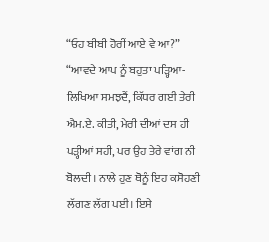“ਓਹ ਬੀਬੀ ਹੋਰੀਂ ਆਏ ਵੇ ਆ?”
“ਆਵਦੇ ਆਪ ਨੂੰ ਬਹੁਤਾ ਪੜ੍ਹਿਆ-ਲਿਖਿਆ ਸਮਝਦੈਂ, ਕਿੱਧਰ ਗਈ ਤੇਰੀ ਐਮ.ਏ. ਕੀਤੀ, ਮੇਰੀ ਦੀਆਂ ਦਸ ਹੀ ਪੜ੍ਹੀਆਂ ਸਹੀ, ਪਰ ਉਹ ਤੇਰੇ ਵਾਂਗ ਨੀ ਬੋਲਦੀ। ਨਾਲੇ ਹੁਣ ਥੋਨੂੰ ਇਹ ਕਸੋਹਣੀ ਲੱਗਣ ਲੱਗ ਪਈ। ਇਸੇ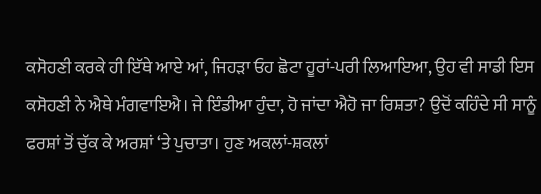ਕਸੋਹਣੀ ਕਰਕੇ ਹੀ ਇੱਥੇ ਆਏ ਆਂ, ਜਿਹੜਾ ਓਹ ਛੋਟਾ ਹੂਰਾਂ-ਪਰੀ ਲਿਆਇਆ, ਉਹ ਵੀ ਸਾਡੀ ਇਸ ਕਸੋਹਣੀ ਨੇ ਐਥੇ ਮੰਗਵਾਇਐ। ਜੇ ਇੰਡੀਆ ਹੁੰਦਾ, ਹੋ ਜਾਂਦਾ ਐਹੋ ਜਾ ਰਿਸ਼ਤਾ? ਉਦੋਂ ਕਹਿੰਦੇ ਸੀ ਸਾਨੂੰ ਫਰਸ਼ਾਂ ਤੋਂ ਚੁੱਕ ਕੇ ਅਰਸ਼ਾਂ ‘ਤੇ ਪੁਚਾਤਾ। ਹੁਣ ਅਕਲਾਂ-ਸ਼ਕਲਾਂ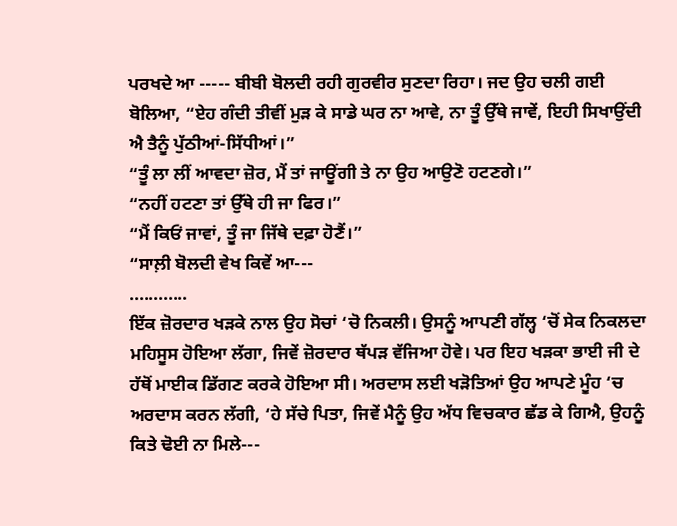ਪਰਖਦੇ ਆ ----- ਬੀਬੀ ਬੋਲਦੀ ਰਹੀ ਗੁਰਵੀਰ ਸੁਣਦਾ ਰਿਹਾ। ਜਦ ਉਹ ਚਲੀ ਗਈ ਬੋਲਿਆ, “ਏਹ ਗੰਦੀ ਤੀਵੀਂ ਮੁੜ ਕੇ ਸਾਡੇ ਘਰ ਨਾ ਆਵੇ, ਨਾ ਤੂੰ ਉੱਥੇ ਜਾਵੇਂ, ਇਹੀ ਸਿਖਾਉਂਦੀ ਐ ਤੈਨੂੰ ਪੁੱਠੀਆਂ-ਸਿੱਧੀਆਂ।”
“ਤੂੰ ਲਾ ਲੀਂ ਆਵਦਾ ਜ਼ੋਰ, ਮੈਂ ਤਾਂ ਜਾਊਂਗੀ ਤੇ ਨਾ ਉਹ ਆਉਣੋ ਹਟਣਗੇ।”
“ਨਹੀਂ ਹਟਣਾ ਤਾਂ ਉੱਥੇ ਹੀ ਜਾ ਫਿਰ।”
“ਮੈਂ ਕਿਓਂ ਜਾਵਾਂ, ਤੂੰ ਜਾ ਜਿੱਥੇ ਦਫ਼ਾ ਹੋਣੈਂ।”
“ਸਾਲ਼ੀ ਬੋਲਦੀ ਵੇਖ ਕਿਵੇਂ ਆ---
............
ਇੱਕ ਜ਼ੋਰਦਾਰ ਖੜਕੇ ਨਾਲ ਉਹ ਸੋਚਾਂ ‘ਚੋ ਨਿਕਲੀ। ਉਸਨੂੰ ਆਪਣੀ ਗੱਲ੍ਹ ‘ਚੋਂ ਸੇਕ ਨਿਕਲਦਾ ਮਹਿਸੂਸ ਹੋਇਆ ਲੱਗਾ, ਜਿਵੇਂ ਜ਼ੋਰਦਾਰ ਥੱਪੜ ਵੱਜਿਆ ਹੋਵੇ। ਪਰ ਇਹ ਖੜਕਾ ਭਾਈ ਜੀ ਦੇ ਹੱਥੋਂ ਮਾਈਕ ਡਿੱਗਣ ਕਰਕੇ ਹੋਇਆ ਸੀ। ਅਰਦਾਸ ਲਈ ਖੜੋਤਿਆਂ ਉਹ ਆਪਣੇ ਮੂੰਹ ‘ਚ ਅਰਦਾਸ ਕਰਨ ਲੱਗੀ, ‘ਹੇ ਸੱਚੇ ਪਿਤਾ, ਜਿਵੇਂ ਮੈਨੂੰ ਉਹ ਅੱਧ ਵਿਚਕਾਰ ਛੱਡ ਕੇ ਗਿਐ, ਉਹਨੂੰ ਕਿਤੇ ਢੋਈ ਨਾ ਮਿਲੇ---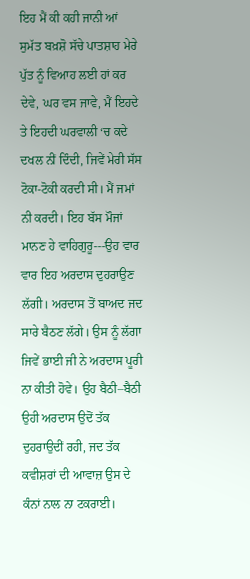ਇਹ ਮੈਂ ਕੀ ਕਹੀ ਜਾਨੀ ਆਂ ਸੁਮੱਤ ਬਖ਼ਸ਼ੋ ਸੱਚੇ ਪਾਤਸ਼ਾਹ ਮੇਰੇ ਪੁੱਤ ਨੂੰ ਵਿਆਹ ਲਈ ਹਾਂ ਕਰ ਦੇਵੇ, ਘਰ ਵਸ ਜਾਵੇ, ਮੈਂ ਇਹਦੇ ਤੇ ਇਹਦੀ ਘਰਵਾਲੀ ‘ਚ ਕਦੇ ਦਖਲ ਨੀਂ ਦਿੰਦੀ, ਜਿਵੇਂ ਮੇਰੀ ਸੱਸ ਟੋਕਾ-ਟੋਕੀ ਕਰਦੀ ਸੀ। ਮੈਂ ਜਮਾਂ ਨੀ ਕਰਦੀ। ਇਹ ਬੱਸ ਮੌਜਾਂ ਮਾਨਣ ਹੇ ਵਾਹਿਗੁਰੂ---ਉਹ ਵਾਰ ਵਾਰ ਇਹ ਅਰਦਾਸ ਦੁਹਰਾਉਣ ਲੱਗੀ। ਅਰਦਾਸ ਤੋਂ ਬਾਅਦ ਜਦ ਸਾਰੇ ਬੈਠਣ ਲੱਗੇ। ਉਸ ਨੂੰ ਲੱਗਾ ਜਿਵੇਂ ਭਾਈ ਜੀ ਨੇ ਅਰਦਾਸ ਪੂਰੀ ਨਾ ਕੀਤੀ ਹੋਵੇ। ਉਹ ਬੈਠੀ–ਬੈਠੀ ਉਹੀ ਅਰਦਾਸ ਉਦੋਂ ਤੱਕ ਦੁਹਰਾਉਦੀਂ ਰਹੀ, ਜਦ ਤੱਕ ਕਵੀਸ਼ਰਾਂ ਦੀ ਆਵਾਜ਼ ਉਸ ਦੇ ਕੰਨਾਂ ਨਾਲ ਨਾ ਟਕਰਾਈ।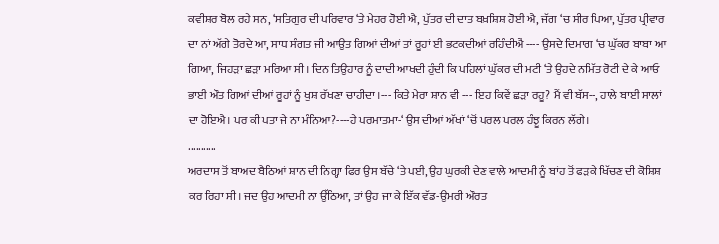ਕਵੀਸ਼ਰ ਬੋਲ ਰਹੇ ਸਨ, ‘ਸਤਿਗੁਰ ਦੀ ਪਰਿਵਾਰ ‘ਤੇ ਮੇਹਰ ਹੋਈ ਐ, ਪੁੱਤਰ ਦੀ ਦਾਤ ਬਖ਼ਸ਼ਿਸ਼ ਹੋਈ ਐ, ਜੱਗ ‘ਚ ਸੀਰ ਪਿਆ, ਪੁੱਤਰ ਪ੍ਰੀਵਾਰ ਦਾ ਨਾਂ ਅੱਗੇ ਤੋਰਦੇ ਆ, ਸਾਧ ਸੰਗਤ ਜੀ ਆਉਤ ਗਿਆਂ ਦੀਆਂ ਤਾਂ ਰੂਹਾਂ ਈ ਭਟਕਦੀਆਂ ਰਹਿੰਦੀਐਂ ---- ਉਸਦੇ ਦਿਮਾਗ ‘ਚ ਘੁੱਕਰ ਬਾਬਾ ਆ ਗਿਆ, ਜਿਹੜਾ ਛੜਾ ਮਰਿਆ ਸੀ। ਦਿਨ ਤਿਉਹਾਰ ਨੂੰ ਦਾਦੀ ਆਖਦੀ ਹੁੰਦੀ ਕਿ ਪਹਿਲਾਂ ਘੁੱਕਰ ਦੀ ਮਟੀ ‘ਤੇ ਉਹਦੇ ਨਮਿੱਤ ਰੋਟੀ ਦੇ ਕੇ ਆਓ ਭਾਈ ਔਤ ਗਿਆਂ ਦੀਆਂ ਰੂਹਾਂ ਨੂੰ ਖੁਸ਼ ਰੱਖਣਾ ਚਾਹੀਦਾ ।--- ਕਿਤੇ ਮੇਰਾ ਸ਼ਾਨ ਵੀ --- ਇਹ ਕਿਵੇਂ ਛੜਾ ਰਹੂ? ਮੈਂ ਵੀ ਬੱਸ--, ਹਾਲੇ ਬਾਈ ਸਾਲਾਂ ਦਾ ਹੋਇਐ। ਪਰ ਕੀ ਪਤਾ ਜੇ ਨਾ ਮੰਨਿਆ?----ਹੇ ਪਰਮਾਤਮਾ-‘ ਉਸ ਦੀਆਂ ਅੱਖਾਂ ‘ਚੋਂ ਪਰਲ ਪਰਲ ਹੰਝੂ ਕਿਰਨ ਲੱਗੇ।
...........
ਅਰਦਾਸ ਤੋਂ ਬਾਅਦ ਬੈਠਿਆਂ ਸ਼ਾਨ ਦੀ ਨਿਗ੍ਹਾ ਫਿਰ ਉਸ ਬੱਚੇ ‘ਤੇ ਪਈ, ਉਹ ਘੁਰਕੀ ਦੇਣ ਵਾਲੇ ਆਦਮੀ ਨੂੰ ਬਾਂਹ ਤੋਂ ਫੜਕੇ ਖਿੱਚਣ ਦੀ ਕੋਸ਼ਿਸ਼ ਕਰ ਰਿਹਾ ਸੀ। ਜਦ ਉਹ ਆਦਮੀ ਨਾ ਉੱਠਿਆ, ਤਾਂ ਉਹ ਜਾ ਕੇ ਇੱਕ ਵੱਡ-ਉਮਰੀ ਔਰਤ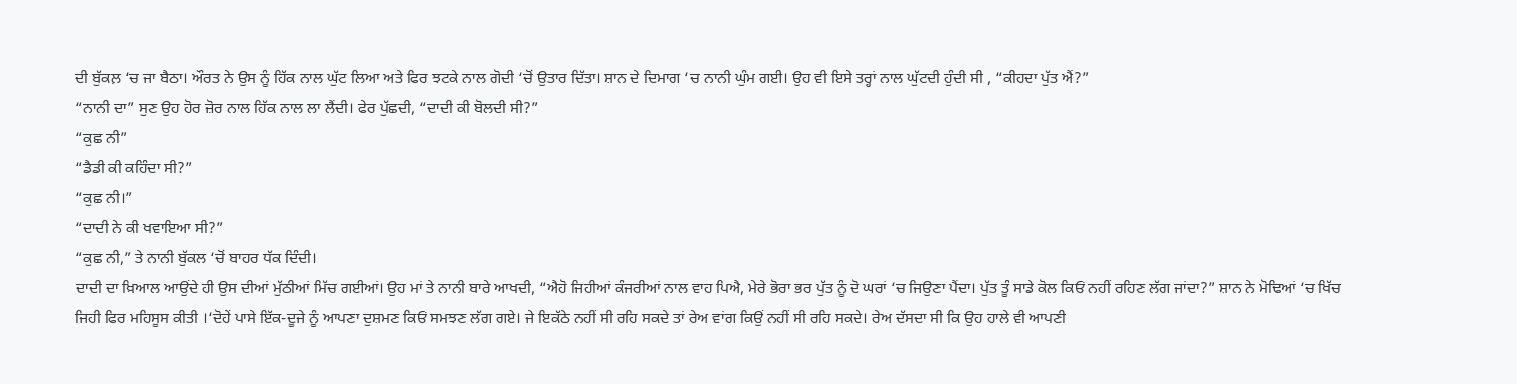ਦੀ ਬੁੱਕਲ਼ ‘ਚ ਜਾ ਬੈਠਾ। ਔਰਤ ਨੇ ਉਸ ਨੂੰ ਹਿੱਕ ਨਾਲ ਘੁੱਟ ਲਿਆ ਅਤੇ ਫਿਰ ਝਟਕੇ ਨਾਲ ਗੋਦੀ ‘ਚੋਂ ਉਤਾਰ ਦਿੱਤਾ। ਸ਼ਾਨ ਦੇ ਦਿਮਾਗ ‘ਚ ਨਾਨੀ ਘੁੰਮ ਗਈ। ਉਹ ਵੀ ਇਸੇ ਤਰ੍ਹਾਂ ਨਾਲ ਘੁੱਟਦੀ ਹੁੰਦੀ ਸੀ , “ਕੀਹਦਾ ਪੁੱਤ ਐਂ?”
“ਨਾਨੀ ਦਾ” ਸੁਣ ਉਹ ਹੋਰ ਜ਼ੋਰ ਨਾਲ ਹਿੱਕ ਨਾਲ ਲਾ ਲੈਂਦੀ। ਫੇਰ ਪੁੱਛਦੀ, “ਦਾਦੀ ਕੀ ਬੋਲਦੀ ਸੀ?”
“ਕੁਛ ਨੀ”
“ਡੈਡੀ ਕੀ ਕਹਿੰਦਾ ਸੀ?”
“ਕੁਛ ਨੀ।”
“ਦਾਦੀ ਨੇ ਕੀ ਖਵਾਇਆ ਸੀ?”
“ਕੁਛ ਨੀ,” ਤੇ ਨਾਨੀ ਬੁੱਕਲ ‘ਚੋਂ ਬਾਹਰ ਧੱਕ ਦਿੰਦੀ।
ਦਾਦੀ ਦਾ ਖ਼ਿਆਲ ਆਉਂਦੇ ਹੀ ਉਸ ਦੀਆਂ ਮੁੱਠੀਆਂ ਮਿੱਚ ਗਈਆਂ। ਉਹ ਮਾਂ ਤੇ ਨਾਨੀ ਬਾਰੇ ਆਖਦੀ, “ਐਹੋ ਜਿਹੀਆਂ ਕੰਜਰੀਆਂ ਨਾਲ ਵਾਹ ਪਿਐ, ਮੇਰੇ ਭੋਰਾ ਭਰ ਪੁੱਤ ਨੂੰ ਦੋ ਘਰਾਂ ‘ਚ ਜਿਉਣਾ ਪੈਂਦਾ। ਪੁੱਤ ਤੂੰ ਸਾਡੇ ਕੋਲ ਕਿਓਂ ਨਹੀਂ ਰਹਿਣ ਲੱਗ ਜਾਂਦਾ?” ਸ਼ਾਨ ਨੇ ਮੋਢਿਆਂ ‘ਚ ਖਿੱਚ ਜਿਹੀ ਫਿਰ ਮਹਿਸੂਸ ਕੀਤੀ ।‘ਦੋਹੇਂ ਪਾਸੇ ਇੱਕ-ਦੂਜੇ ਨੂੰ ਆਪਣਾ ਦੁਸ਼ਮਣ ਕਿਓਂ ਸਮਝਣ ਲੱਗ ਗਏ। ਜੇ ਇਕੱਠੇ ਨਹੀਂ ਸੀ ਰਹਿ ਸਕਦੇ ਤਾਂ ਰੇਅ ਵਾਂਗ ਕਿਉਂ ਨਹੀਂ ਸੀ ਰਹਿ ਸਕਦੇ। ਰੇਅ ਦੱਸਦਾ ਸੀ ਕਿ ਉਹ ਹਾਲੇ ਵੀ ਆਪਣੀ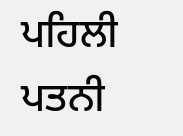ਪਹਿਲੀ ਪਤਨੀ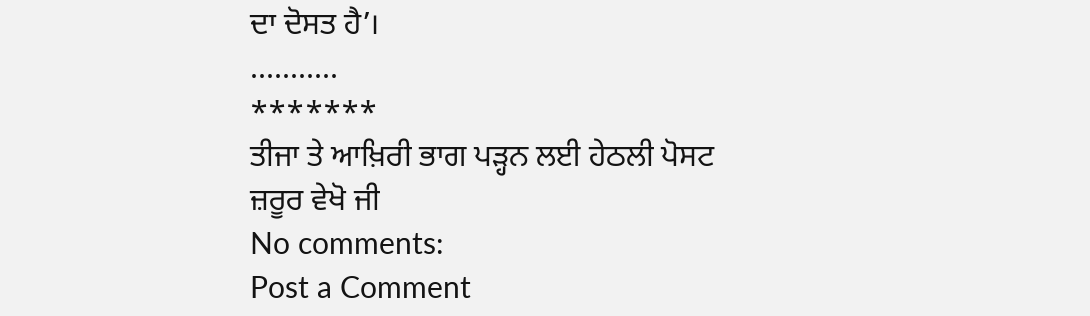ਦਾ ਦੋਸਤ ਹੈ’।
...........
*******
ਤੀਜਾ ਤੇ ਆਖ਼ਿਰੀ ਭਾਗ ਪੜ੍ਹਨ ਲਈ ਹੇਠਲੀ ਪੋਸਟ ਜ਼ਰੂਰ ਵੇਖੋ ਜੀ
No comments:
Post a Comment